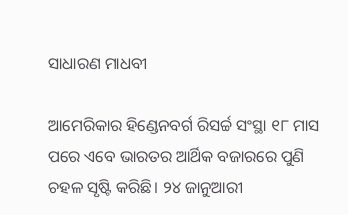ସାଧାରଣ ମାଧବୀ

ଆମେରିକାର ହିଣ୍ଡେନବର୍ଗ ରିସର୍ଚ୍ଚ ସଂସ୍ଥା ୧୮ ମାସ ପରେ ଏବେ ଭାରତର ଆର୍ଥିକ ବଜାରରେ ପୁଣି ଚହଳ ସୃଷ୍ଟି କରିଛି। ୨୪ ଜାନୁଆରୀ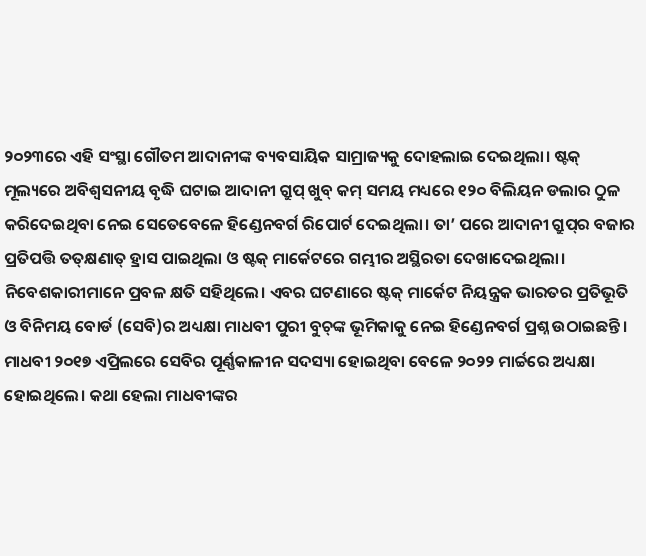୨୦୨୩ରେ ଏହି ସଂସ୍ଥା ଗୌତମ ଆଦାନୀଙ୍କ ବ୍ୟବସାୟିକ ସାମ୍ରାଜ୍ୟକୁ ଦୋହଲାଇ ଦେଇଥିଲା। ଷ୍ଟକ୍‌ ମୂଲ୍ୟରେ ଅବିଶ୍ୱସନୀୟ ବୃଦ୍ଧି ଘଟାଇ ଆଦାନୀ ଗ୍ରୁପ୍‌ ଖୁବ୍‌ କମ୍‌ ସମୟ ମଧ୍ୟରେ ୧୨୦ ବିଲିୟନ ଡଲାର ଠୁଳ କରିଦେଇଥିବା ନେଇ ସେତେବେଳେ ହିଣ୍ଡେନବର୍ଗ ରିପୋର୍ଟ ଦେଇଥିଲା। ତା’ ପରେ ଆଦାନୀ ଗ୍ରୁପ୍‌ର ବଜାର ପ୍ରତିପତ୍ତି ତତ୍‌କ୍ଷଣାତ୍‌ ହ୍ରାସ ପାଇଥିଲା ଓ ଷ୍ଟକ୍‌ ମାର୍କେଟରେ ଗମ୍ଭୀର ଅସ୍ଥିରତା ଦେଖାଦେଇଥିଲା। ନିବେଶକାରୀମାନେ ପ୍ରବଳ କ୍ଷତି ସହିଥିଲେ। ଏବର ଘଟଣାରେ ଷ୍ଟକ୍‌ ମାର୍କେଟ ନିୟନ୍ତ୍ରକ ଭାରତର ପ୍ରତିଭୂତି ଓ ବିନିମୟ ବୋର୍ଡ (ସେବି)ର ଅଧ୍ୟକ୍ଷା ମାଧବୀ ପୁରୀ ବୁଚ୍‌ଙ୍କ ଭୂମିକାକୁ ନେଇ ହିଣ୍ଡେନବର୍ଗ ପ୍ରଶ୍ନ ଉଠାଇଛନ୍ତି। ମାଧବୀ ୨୦୧୭ ଏପ୍ରିଲରେ ସେବିର ପୂର୍ଣ୍ଣକାଳୀନ ସଦସ୍ୟା ହୋଇଥିବା ବେଳେ ୨୦୨୨ ମାର୍ଚ୍ଚରେ ଅଧ୍ୟକ୍ଷା ହୋଇଥିଲେ। କଥା ହେଲା ମାଧବୀଙ୍କର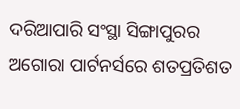ଦରିଆପାରି ସଂସ୍ଥା ସିଙ୍ଗାପୁରର ଅଗୋରା ପାର୍ଟନର୍ସରେ ଶତପ୍ରତିଶତ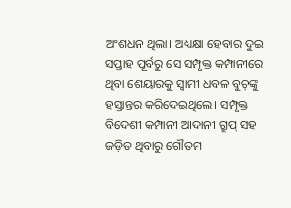ଅଂଶଧନ ଥିଲା। ଅଧ୍ୟକ୍ଷା ହେବାର ଦୁଇ ସପ୍ତାହ ପୂର୍ବରୁ ସେ ସମ୍ପୃକ୍ତ କମ୍ପାନୀରେ ଥିବା ଶେୟାରକୁ ସ୍ବାମୀ ଧବଳ ବୁଚ୍‌ଙ୍କୁ ହସ୍ତାନ୍ତର କରିଦେଇଥିଲେ। ସମ୍ପୃକ୍ତ ବିଦେଶୀ କମ୍ପାନୀ ଆଦାନୀ ଗ୍ରୁପ୍‌ ସହ ଜଡ଼ିତ ଥିବାରୁ ଗୌତମ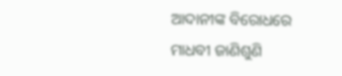ଆଦାନୀଙ୍କ ବିରୋଧରେ ମାଧବୀ ଜାଣିଶୁଣି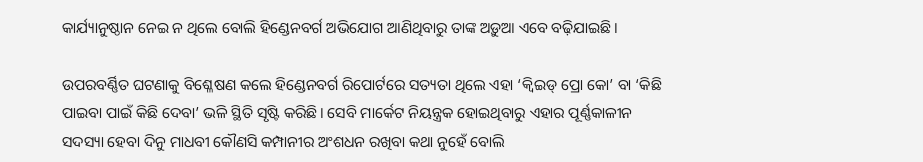କାର୍ଯ୍ୟାନୁଷ୍ଠାନ ନେଇ ନ ଥିଲେ ବୋଲି ହିଣ୍ଡେନବର୍ଗ ଅଭିଯୋଗ ଆଣିଥିବାରୁ ତାଙ୍କ ଅଡ଼ୁଆ ଏବେ ବଢ଼ିଯାଇଛି।

ଉପରବର୍ଣ୍ଣିତ ଘଟଣାକୁ ବିଶ୍ଳେଷଣ କଲେ ହିଣ୍ଡେନବର୍ଗ ରିପୋର୍ଟରେ ସତ୍ୟତା ଥିଲେ ଏହା ‘କ୍ୱିଇଡ୍‌ ପ୍ରୋ କୋ’ ବା ‘କିଛି ପାଇବା ପାଇଁ କିଛି ଦେବା’ ଭଳି ସ୍ଥିତି ସୃଷ୍ଟି କରିଛି। ସେବି ମାର୍କେଟ ନିୟନ୍ତ୍ରକ ହୋଇଥିବାରୁ ଏହାର ପୂର୍ଣ୍ଣକାଳୀନ ସଦସ୍ୟା ହେବା ଦିନୁ ମାଧବୀ କୌଣସି କମ୍ପାନୀର ଅଂଶଧନ ରଖିବା କଥା ନୁହେଁ ବୋଲି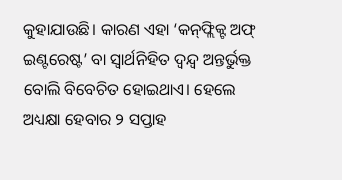କୁହାଯାଉଛି। କାରଣ ଏହା ‘କନ୍‌ଫ୍ଲିକ୍ଟ ଅଫ୍‌ ଇଣ୍ଟରେଷ୍ଟ’ ବା ସ୍ବାର୍ଥନିହିତ ଦ୍ୱନ୍ଦ୍ୱ ଅନ୍ତର୍ଭୁକ୍ତ ବୋଲି ବିବେଚିତ ହୋଇଥାଏ। ହେଲେ ଅଧ୍ୟକ୍ଷା ହେବାର ୨ ସପ୍ତାହ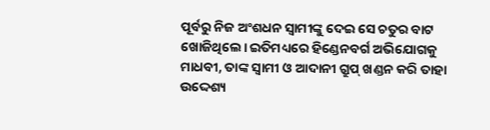ପୂର୍ବରୁ ନିଜ ଅଂଶଧନ ସ୍ବାମୀଙ୍କୁ ଦେଇ ସେ ଚତୁର ବାଟ ଖୋଜିଥିଲେ। ଇତିମଧ୍ୟରେ ହିଣ୍ଡେନବର୍ଗ ଅଭିଯୋଗକୁ ମାଧବୀ, ତାଙ୍କ ସ୍ବାମୀ ଓ ଆଦାନୀ ଗ୍ରୁପ୍‌ ଖଣ୍ଡନ କରି ତାହା ଉଦ୍ଦେଶ୍ୟ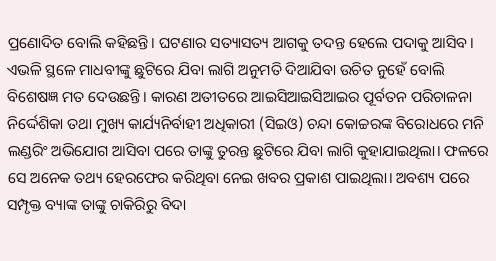ପ୍ରଣୋଦିତ ବୋଲି କହିଛନ୍ତି। ଘଟଣାର ସତ୍ୟାସତ୍ୟ ଆଗକୁ ତଦନ୍ତ ହେଲେ ପଦାକୁ ଆସିବ। ଏଭଳି ସ୍ଥଳେ ମାଧବୀଙ୍କୁ ଛୁଟିରେ ଯିବା ଲାଗି ଅନୁମତି ଦିଆଯିବା ଉଚିତ ନୁହେଁ ବୋଲି ବିଶେଷଜ୍ଞ ମତ ଦେଉଛନ୍ତି। କାରଣ ଅତୀତରେ ଆଇସିଆଇସିଆଇର ପୂର୍ବତନ ପରିଚାଳନା ନିର୍ଦ୍ଦେଶିକା ତଥା ମୁଖ୍ୟ କାର୍ଯ୍ୟନିର୍ବାହୀ ଅଧିକାରୀ (ସିଇଓ) ଚନ୍ଦା କୋଚ୍ଚରଙ୍କ ବିରୋଧରେ ମନି ଲଣ୍ଡରିଂ ଅଭିଯୋଗ ଆସିବା ପରେ ତାଙ୍କୁ ତୁରନ୍ତ ଛୁଟିରେ ଯିବା ଲାଗି କୁହାଯାଇଥିଲା। ଫଳରେ ସେ ଅନେକ ତଥ୍ୟ ହେରଫେର କରିଥିବା ନେଇ ଖବର ପ୍ରକାଶ ପାଇଥିଲା। ଅବଶ୍ୟ ପରେ ସମ୍ପୃକ୍ତ ବ୍ୟାଙ୍କ ତାଙ୍କୁ ଚାକିରିରୁ ବିଦା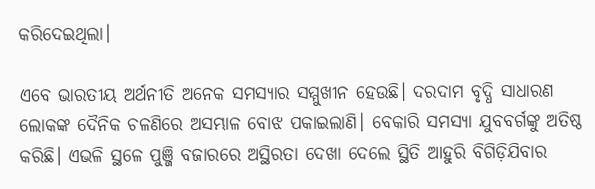କରିଦେଇଥିଲା।

ଏବେ ଭାରତୀୟ ଅର୍ଥନୀତି ଅନେକ ସମସ୍ୟାର ସମ୍ମୁଖୀନ ହେଉଛି। ଦରଦାମ ବୃଦ୍ଧି ସାଧାରଣ ଲୋକଙ୍କ ଦୈନିକ ଚଳଣିରେ ଅସମ୍ଭାଳ ବୋଝ ପକାଇଲାଣି। ବେକାରି ସମସ୍ୟା ଯୁବବର୍ଗଙ୍କୁ ଅତିଷ୍ଠ କରିଛି। ଏଭଳି ସ୍ଥଳେ ପୁଞ୍ଜି ବଜାରରେ ଅସ୍ଥିରତା ଦେଖା ଦେଲେ ସ୍ଥିତି ଆହୁରି ବିଗିଡ଼ିଯିବାର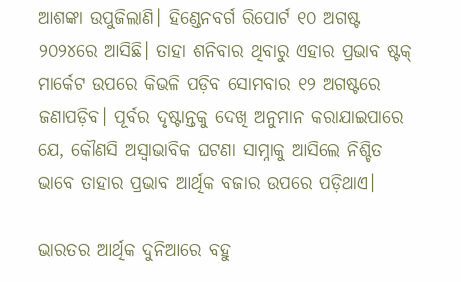ଆଶଙ୍କା ଉପୁଜିଲାଣି। ହିଣ୍ଡେନବର୍ଗ ରିପୋର୍ଟ ୧୦ ଅଗଷ୍ଟ ୨୦୨୪ରେ ଆସିଛି। ତାହା ଶନିବାର ଥିବାରୁ ଏହାର ପ୍ରଭାବ ଷ୍ଟକ୍‌ ମାର୍କେଟ ଉପରେ କିଭଳି ପଡ଼ିବ ସୋମବାର ୧୨ ଅଗଷ୍ଟରେ ଜଣାପଡ଼ିବ। ପୂର୍ବର ଦୃଷ୍ଟାନ୍ତକୁ ଦେଖି ଅନୁମାନ କରାଯାଇପାରେ ଯେ, କୌଣସି ଅସ୍ବାଭାବିକ ଘଟଣା ସାମ୍ନାକୁ ଆସିଲେ ନିଶ୍ଚିତ ଭାବେ ତାହାର ପ୍ରଭାବ ଆର୍ଥିକ ବଜାର ଉପରେ ପଡ଼ିଥାଏ।

ଭାରତର ଆର୍ଥିକ ଦୁନିଆରେ ବହୁ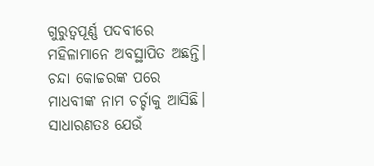ଗୁରୁତ୍ୱପୂର୍ଣ୍ଣ ପଦବୀରେ ମହିଳାମାନେ ଅବସ୍ଥାପିତ ଅଛନ୍ତି। ଚନ୍ଦା କୋଚ୍ଚରଙ୍କ ପରେ ମାଧବୀଙ୍କ ନାମ ଚର୍ଚ୍ଚାକୁ ଆସିଛି। ସାଧାରଣତଃ ଯେଉଁ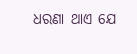ଧରଣା ଥାଏ ଯେ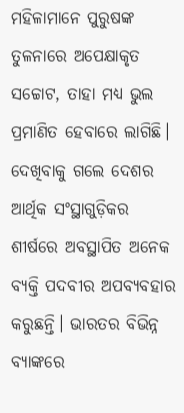ମହିଳାମାନେ ପୁରୁଷଙ୍କ ତୁଳନାରେ ଅପେକ୍ଷାକୃତ ସଚ୍ଚୋଟ, ତାହା ମଧ୍ୟ ଭୁଲ ପ୍ରମାଣିତ ହେବାରେ ଲାଗିଛି। ଦେଖିବାକୁ ଗଲେ ଦେଶର ଆର୍ଥିକ ସଂସ୍ଥାଗୁଡ଼ିକର ଶୀର୍ଷରେ ଅବସ୍ଥାପିତ ଅନେକ ବ୍ୟକ୍ତି ପଦବୀର ଅପବ୍ୟବହାର କରୁଛନ୍ତି। ଭାରତର ବିଭିନ୍ନ ବ୍ୟାଙ୍କରେ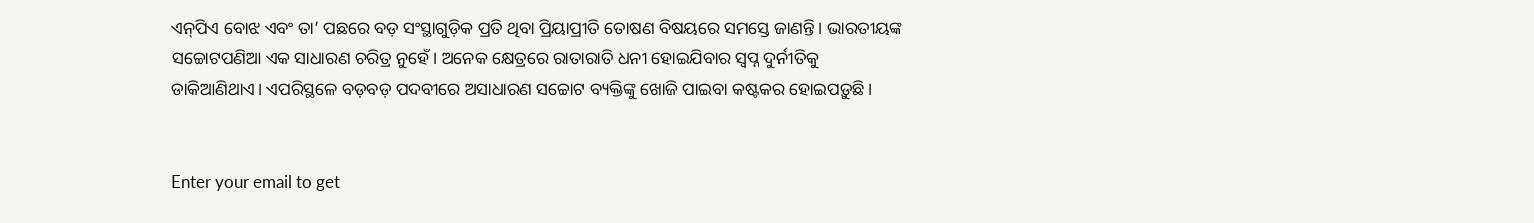ଏନ୍‌ପିଏ ବୋଝ ଏବଂ ତା’ ପଛରେ ବଡ଼ ସଂସ୍ଥାଗୁଡ଼ିକ ପ୍ରତି ଥିବା ପ୍ରିୟାପ୍ରୀତି ତୋଷଣ ବିଷୟରେ ସମସ୍ତେ ଜାଣନ୍ତି। ଭାରତୀୟଙ୍କ ସଚ୍ଚୋଟପଣିଆ ଏକ ସାଧାରଣ ଚରିତ୍ର ନୁହେଁ। ଅନେକ କ୍ଷେତ୍ରରେ ରାତାରାତି ଧନୀ ହୋଇଯିବାର ସ୍ବପ୍ନ ଦୁର୍ନୀତିକୁ ଡାକିଆଣିଥାଏ। ଏପରିସ୍ଥଳେ ବଡ଼ବଡ଼ ପଦବୀରେ ଅସାଧାରଣ ସଚ୍ଚୋଟ ବ୍ୟକ୍ତିଙ୍କୁ ଖୋଜି ପାଇବା କଷ୍ଟକର ହୋଇପଡ଼ୁଛି।


Enter your email to get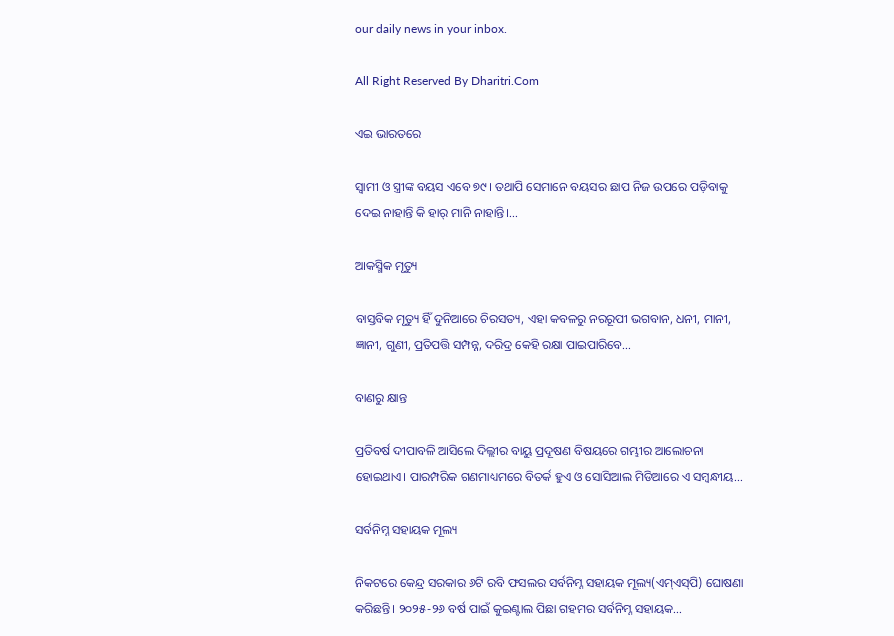our daily news in your inbox.

All Right Reserved By Dharitri.Com

ଏଇ ଭାରତରେ

ସ୍ବାମୀ ଓ ସ୍ତ୍ରୀଙ୍କ ବୟସ ଏବେ ୭୯। ତଥାପି ସେମାନେ ବୟସର ଛାପ ନିଜ ଉପରେ ପଡ଼ିବାକୁ ଦେଇ ନାହାନ୍ତି କି ହାର୍‌ ମାନି ନାହାନ୍ତି।...

ଆକସ୍ମିକ ମୃତ୍ୟୁ

ବାସ୍ତବିକ ମୃତ୍ୟୁ ହିଁ ଦୁନିଆରେ ଚିରସତ୍ୟ, ଏହା କବଳରୁ ନରରୂପୀ ଭଗବାନ, ଧନୀ, ମାନୀ, ଜ୍ଞାନୀ, ଗୁଣୀ, ପ୍ରତିପତ୍ତି ସମ୍ପନ୍ନ, ଦରିଦ୍ର କେହି ରକ୍ଷା ପାଇପାରିବେ...

ବାଣରୁ କ୍ଷାନ୍ତ

ପ୍ରତିବର୍ଷ ଦୀପାବଳି ଆସିଲେ ଦିଲ୍ଲୀର ବାୟୁ ପ୍ରଦୂଷଣ ବିଷୟରେ ଗମ୍ଭୀର ଆଲୋଚନା ହୋଇଥାଏ। ପାରମ୍ପରିକ ଗଣମାଧ୍ୟମରେ ବିତର୍କ ହୁଏ ଓ ସୋସିଆଲ ମିଡିଆରେ ଏ ସମ୍ବନ୍ଧୀୟ...

ସର୍ବନିମ୍ନ ସହାୟକ ମୂଲ୍ୟ

ନିକଟରେ କେନ୍ଦ୍ର ସରକାର ୬ଟି ରବି ଫସଲର ସର୍ବନିମ୍ନ ସହାୟକ ମୂଲ୍ୟ(ଏମ୍‌ଏସ୍‌ପି) ଘୋଷଣା କରିଛନ୍ତି। ୨୦୨୫-୨୬ ବର୍ଷ ପାଇଁ କୁଇଣ୍ଟାଲ ପିଛା ଗହମର ସର୍ବନିମ୍ନ ସହାୟକ...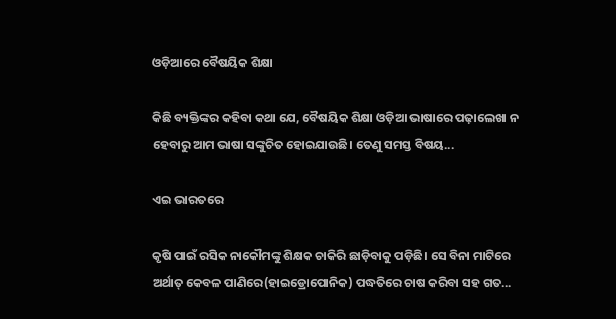ଓଡ଼ିଆରେ ବୈଷୟିକ ଶିକ୍ଷା

କିଛି ବ୍ୟକ୍ତିଙ୍କର କହିବା କଥା ଯେ, ବୈଷୟିକ ଶିକ୍ଷା ଓଡ଼ିଆ ଭାଷାରେ ପଢ଼ାଲେଖା ନ ହେବାରୁ ଆମ ଭାଷା ସଙ୍କୁଚିତ ହୋଇଯାଉଛି। ତେଣୁ ସମସ୍ତ ବିଷୟ...

ଏଇ ଭାରତରେ

କୃଷି ପାଇଁ ରସିକ ନାକୌମଙ୍କୁ ଶିକ୍ଷକ ଚାକିରି ଛାଡ଼ିବାକୁ ପଡ଼ିଛି। ସେ ବିନା ମାଟିରେ ଅର୍ଥାତ୍‌ କେବଳ ପାଣିରେ(ହାଇଡ୍ରୋପୋନିକ) ପଦ୍ଧତିରେ ଚାଷ କରିବା ସହ ଗତ...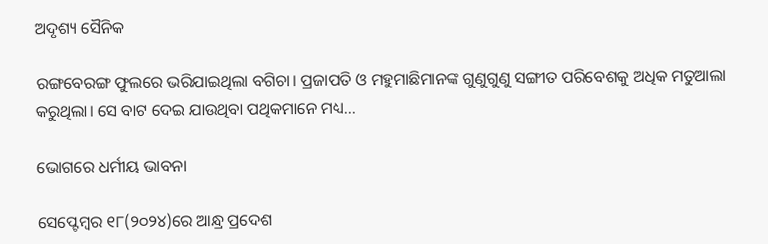ଅଦୃଶ୍ୟ ସୈନିକ

ରଙ୍ଗବେରଙ୍ଗ ଫୁଲରେ ଭରିଯାଇଥିଲା ବଗିଚା। ପ୍ରଜାପତି ଓ ମହୁମାଛିମାନଙ୍କ ଗୁଣୁଗୁଣୁ ସଙ୍ଗୀତ ପରିବେଶକୁ ଅଧିକ ମତୁଆଲା କରୁଥିଲା। ସେ ବାଟ ଦେଇ ଯାଉଥିବା ପଥିକମାନେ ମଧ୍ୟ...

ଭୋଗରେ ଧର୍ମୀୟ ଭାବନା

ସେପ୍ଟେମ୍ବର ୧୮(୨୦୨୪)ରେ ଆନ୍ଧ୍ର ପ୍ରଦେଶ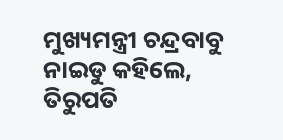ମୁଖ୍ୟମନ୍ତ୍ରୀ ଚନ୍ଦ୍ରବାବୁ ନାଇଡୁ କହିଲେ, ତିରୁପତି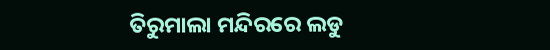ତିରୁମାଲା ମନ୍ଦିରରେ ଲଡୁ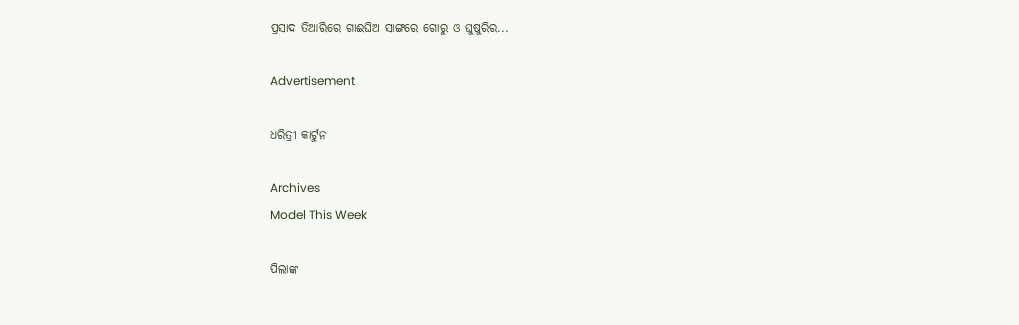ପ୍ରସାଦ ତିଆରିରେ ଗାଈଘିଅ ସାଙ୍ଗରେ ଗୋରୁ ଓ ଘୁଷୁରିର...

Advertisement

ଧରିତ୍ରୀ କାର୍ଟୁନ

Archives
Model This Week

ପିଲାଙ୍କ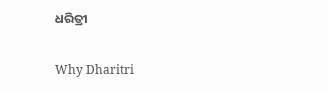ଧରିତ୍ରୀ

Why Dharitri